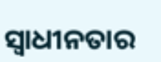ସ୍ବାଧୀନତାର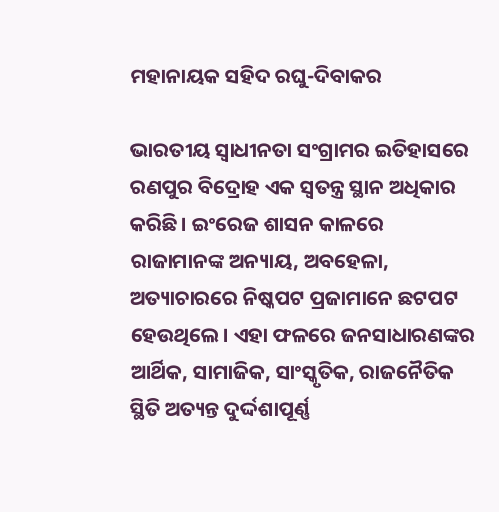ମହାନାୟକ ସହିଦ ରଘୁ-ଦିବାକର

ଭାରତୀୟ ସ୍ବାଧୀନତା ସଂଗ୍ରାମର ଇତିହାସରେ ରଣପୁର ବିଦ୍ରୋହ ଏକ ସ୍ବତନ୍ତ୍ର ସ୍ଥାନ ଅଧିକାର କରିଛି। ଇଂରେଜ ଶାସନ କାଳରେ ରାଜାମାନଙ୍କ ଅନ୍ୟାୟ, ଅବହେଳା, ଅତ୍ୟାଚାରରେ ନିଷ୍କପଟ ପ୍ରଜାମାନେ ଛଟପଟ ହେଉଥିଲେ। ଏହା ଫଳରେ ଜନସାଧାରଣଙ୍କର ଆର୍ଥିକ, ସାମାଜିକ, ସାଂସ୍କୃତିକ, ରାଜନୈତିକ ସ୍ଥିତି ଅତ୍ୟନ୍ତ ଦୁର୍ଦ୍ଦଶାପୂର୍ଣ୍ଣ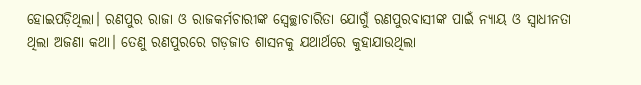ହୋଇପଡ଼ିଥିଲା। ରଣପୁର ରାଜା ଓ ରାଜକର୍ମଚାରୀଙ୍କ ସ୍ବେଚ୍ଛାଚାରିତା ଯୋଗୁଁ ରଣପୁରବାସୀଙ୍କ ପାଇଁ ନ୍ୟାୟ ଓ ସ୍ବାଧୀନତା ଥିଲା ଅଜଣା କଥା। ତେଣୁ ରଣପୁରରେ ଗଡ଼ଜାତ ଶାସନକୁ ଯଥାର୍ଥରେ କୁହାଯାଉଥିଲା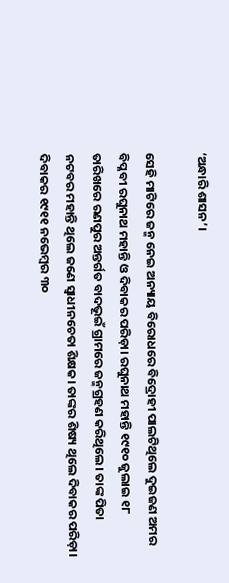‘ଅନ୍ଧାରି ଶାସନ’।

ସେହି ମାଟିରେ ଜନ୍ମ ନେଇ ଅନ୍ୟାୟ ବିରୋଧରେ ବିଦ୍ରୋହୀ ପାଲଟିଥିଲେ ଦୁଇଜଣ ଅମର ବିପ୍ଳବୀ ରଘୁନାଥ ମହାନ୍ତି ଓ ଦିବାକର ପରିଡ଼ା। ରଘୁନାଥ ମହାନ୍ତି ୧୯୧୦ ଜୁଲାଇ ୧୮ ତାରିଖରେ ରଣପୁର ଅନ୍ତର୍ଗତ ବାଦଭୂଇଁ ଗ୍ରାମରେ ଜନ୍ମଗ୍ରହଣ କରିଥିଲେ। ତାଙ୍କ ପିତା ନଟବର ମହାନ୍ତି ଥିଲେ ଜଣେ ସ୍ବାଧୀନଚେତା ଶିକ୍ଷକ। ତାଙ୍କର ଶିଷ୍ୟ ଥିଲେ ଦିବାକର ପରିଡ଼ା। ଦିବାକର ୧୯୧୧ ନଭେମ୍ବର ୩୦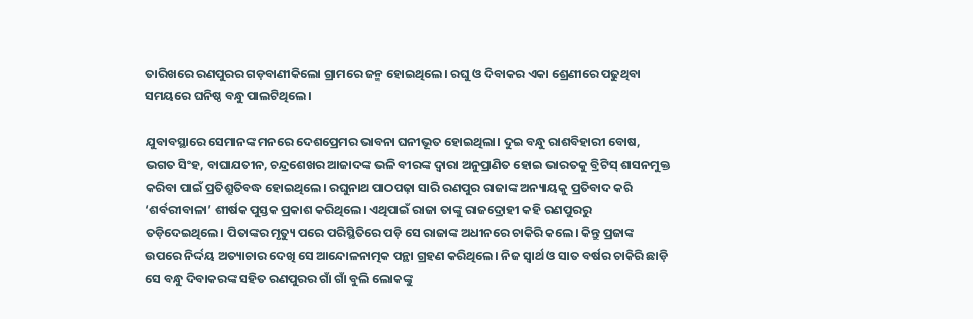ତାରିଖରେ ରଣପୁରର ଗଡ଼ବାଣୀକିଲୋ ଗ୍ରାମରେ ଜନ୍ମ ହୋଇଥିଲେ। ରଘୁ ଓ ଦିବାକର ଏକା ଶ୍ରେଣୀରେ ପଢୁଥିବା ସମୟରେ ଘନିଷ୍ଠ ବନ୍ଧୁ ପାଲଟିଥିଲେ।

ଯୁବାବସ୍ଥାରେ ସେମାନଙ୍କ ମନରେ ଦେଶପ୍ରେମର ଭାବନା ଘନୀଭୂତ ହୋଇଥିଲା। ଦୁଇ ବନ୍ଧୁ ରାଶବିହାରୀ ବୋଷ, ଭଗତ ସିଂହ, ବାଘାଯତୀନ, ଚନ୍ଦ୍ରଶେଖର ଆଜାଦଙ୍କ ଭଳି ବୀରଙ୍କ ଦ୍ବାରା ଅନୁପ୍ରାଣିତ ହୋଇ ଭାରତକୁ ବ୍ରିଟିସ୍‌ ଶାସନମୁକ୍ତ କରିବା ପାଇଁ ପ୍ରତିଶ୍ରୁତିବଦ୍ଧ ହୋଇଥିଲେ। ରଘୁନାଥ ପାଠପଢ଼ା ସାରି ରଣପୁର ରାଜାଙ୍କ ଅନ୍ୟାୟକୁ ପ୍ରତିବାଦ କରି ‘ଶର୍ବରୀବାଳା’ ଶୀର୍ଷକ ପୁସ୍ତକ ପ୍ରକାଶ କରିଥିଲେ। ଏଥିପାଇଁ ରାଜା ତାଙ୍କୁ ରାଜଦ୍ରୋହୀ କହି ରଣପୁରରୁ ତଡ଼ିଦେଇଥିଲେ। ପିତାଙ୍କର ମୃତ୍ୟୁ ପରେ ପରିସ୍ଥିତିରେ ପଡ଼ି ସେ ରାଜାଙ୍କ ଅଧୀନରେ ଚାକିରି କଲେ। କିନ୍ତୁ ପ୍ରଜାଙ୍କ ଉପରେ ନିର୍ଦ୍ଦୟ ଅତ୍ୟାଚାର ଦେଖି ସେ ଆନ୍ଦୋଳନାତ୍ମକ ପନ୍ଥା ଗ୍ରହଣ କରିଥିଲେ। ନିଜ ସ୍ବାର୍ଥ ଓ ସାତ ବର୍ଷର ଚାକିରି ଛାଡ଼ି ସେ ବନ୍ଧୁ ଦିବାକରଙ୍କ ସହିତ ରଣପୁରର ଗାଁ ଗାଁ ବୁଲି ଲୋକଙ୍କୁ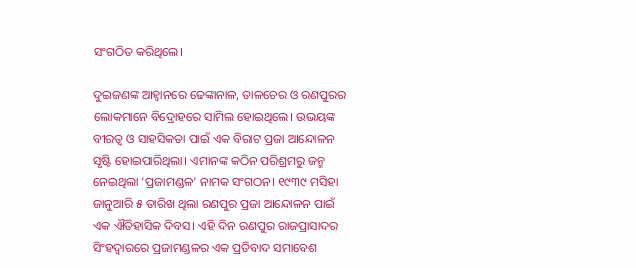ସଂଗଠିତ କରିଥିଲେ।

ଦୁଇଜଣଙ୍କ ଆହ୍ବାନରେ ଢେଙ୍କାନାଳ, ତାଳଚେର ଓ ରଣପୁରର ଲୋକମାନେ ବିଦ୍ରୋହରେ ସାମିଲ ହୋଇଥିଲେ। ଉଭୟଙ୍କ ବୀରତ୍ବ ଓ ସାହସିକତା ପାଇଁ ଏକ ବିରାଟ ପ୍ରଜା ଆନ୍ଦୋଳନ ସୃଷ୍ଟି ହୋଇପାରିଥିଲା। ଏମାନଙ୍କ କଠିନ ପରିଶ୍ରମରୁ ଜନ୍ମ ନେଇଥିଲା ‘ପ୍ରଜାମଣ୍ଡଳ’ ନାମକ ସଂଗଠନ। ୧୯୩୯ ମସିହା ଜାନୁଆରି ୫ ତାରିଖ ଥିଲା ରଣପୁର ପ୍ରଜା ଆନ୍ଦୋଳନ ପାଇଁ ଏକ ଐତିହାସିକ ଦିବସ। ଏହି ଦିନ ରଣପୁର ରାଜପ୍ରାସାଦର ସିଂହଦ୍ବାରରେ ପ୍ରଜାମଣ୍ଡଳର ଏକ ପ୍ରତିବାଦ ସମାବେଶ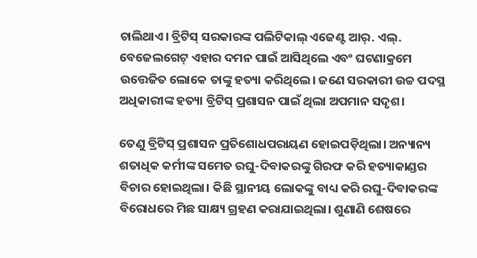ଚାଲିଥାଏ। ବ୍ରିଟିସ୍‌ ସରକାରଙ୍କ ପଲିଟିକାଲ୍‌ ଏଜେଣ୍ଟ ଆର୍‌. ଏଲ୍‌. ବେଜେଲଗେଟ୍‌ ଏହାର ଦମନ ପାଇଁ ଆସିଥିଲେ ଏବଂ ଘଟଣାକ୍ରମେ ଉତ୍ତେଜିତ ଲୋକେ ତାଙ୍କୁ ହତ୍ୟା କରିଥିଲେ। ଜଣେ ସରକାରୀ ଉଚ୍ଚ ପଦସ୍ଥ ଅଧିକାରୀଙ୍କ ହତ୍ୟା ବ୍ରିଟିସ୍‌ ପ୍ରଶାସନ ପାଇଁ ଥିଲା ଅପମାନ ସଦୃଶ।

ତେଣୁ ବ୍ରିଟିସ୍‌ ପ୍ରଶାସନ ପ୍ରତିଶୋଧପରାୟଣ ହୋଇପଡ଼ିଥିଲା। ଅନ୍ୟାନ୍ୟ ଶତାଧିକ କର୍ମୀଙ୍କ ସମେତ ରଘୁ-ଦିବାକରଙ୍କୁ ଗିରଫ କରି ହତ୍ୟାକାଣ୍ଡର ବିଚାର ହୋଇଥିଲା। କିଛି ସ୍ଥାନୀୟ ଲୋକଙ୍କୁ ବାଧ୍ୟ କରି ରଘୁ-ଦିବାକରଙ୍କ ବିରୋଧରେ ମିଛ ସାକ୍ଷ୍ୟ ଗ୍ରହଣ କରାଯାଇଥିଲା। ଶୁଣାଣି ଶେଷରେ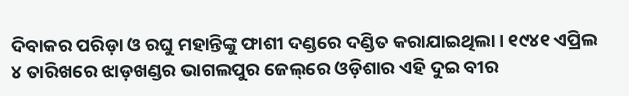ଦିବାକର ପରିଡ଼ା ଓ ରଘୁ ମହାନ୍ତିଙ୍କୁ ଫାଶୀ ଦଣ୍ଡରେ ଦଣ୍ଡିତ କରାଯାଇଥିଲା। ୧୯୪୧ ଏପ୍ରିଲ ୪ ତାରିଖରେ ଝାଡ଼ଖଣ୍ଡର ଭାଗଲପୁର ଜେଲ୍‌ରେ ଓଡ଼ିଶାର ଏହି ଦୁଇ ବୀର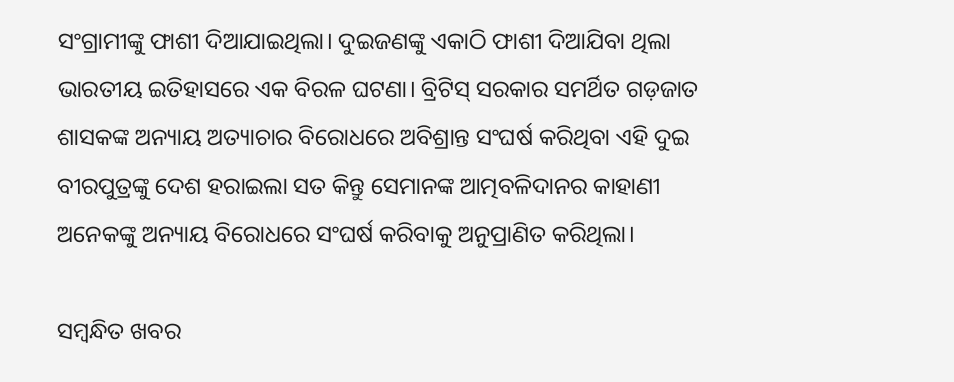ସଂଗ୍ରାମୀଙ୍କୁ ଫାଶୀ ଦିଆଯାଇଥିଲା। ଦୁଇଜଣଙ୍କୁ ଏକାଠି ଫାଶୀ ଦିଆଯିବା ଥିଲା ଭାରତୀୟ ଇତିହାସରେ ଏକ ବିରଳ ଘଟଣା। ବ୍ରିଟିସ୍ ସରକାର ସମର୍ଥିତ ଗଡ଼ଜାତ ଶାସକଙ୍କ ଅନ୍ୟାୟ ଅତ୍ୟାଚାର ବିରୋଧରେ ଅବିଶ୍ରାନ୍ତ ସଂଘର୍ଷ କରିଥିବା ଏହି ଦୁଇ ବୀରପୁତ୍ରଙ୍କୁ ଦେଶ ହରାଇଲା ସତ କିନ୍ତୁ ସେମାନଙ୍କ ଆତ୍ମବଳିଦାନର କାହାଣୀ ଅନେକଙ୍କୁ ଅନ୍ୟାୟ ବିରୋଧରେ ସଂଘର୍ଷ କରିବାକୁ ଅନୁପ୍ରାଣିତ କରିଥିଲା।

ସମ୍ବନ୍ଧିତ ଖବର